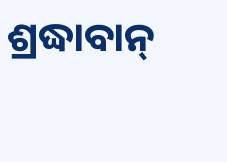ଶ୍ରଦ୍ଧାବାନ୍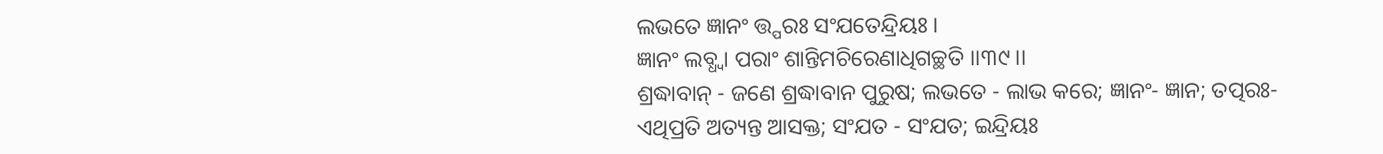ଲଭତେ ଜ୍ଞାନଂ ତ୍ତ୍ପରଃ ସଂଯତେନ୍ଦ୍ରିୟଃ ।
ଜ୍ଞାନଂ ଲବ୍ଧ୍ୱା ପରାଂ ଶାନ୍ତିମଚିରେଣାଧିଗଚ୍ଛତି ।।୩୯।।
ଶ୍ରଦ୍ଧାବାନ୍ - ଜଣେ ଶ୍ରଦ୍ଧାବାନ ପୁରୁଷ; ଲଭତେ - ଲାଭ କରେ; ଜ୍ଞାନଂ- ଜ୍ଞାନ; ତତ୍ପରଃ- ଏଥିପ୍ରତି ଅତ୍ୟନ୍ତ ଆସକ୍ତ; ସଂଯତ - ସଂଯତ; ଇନ୍ଦ୍ରିୟଃ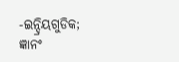-ଇନ୍ଦ୍ରିୟଗୁଡିକ; ଜ୍ଞାନଂ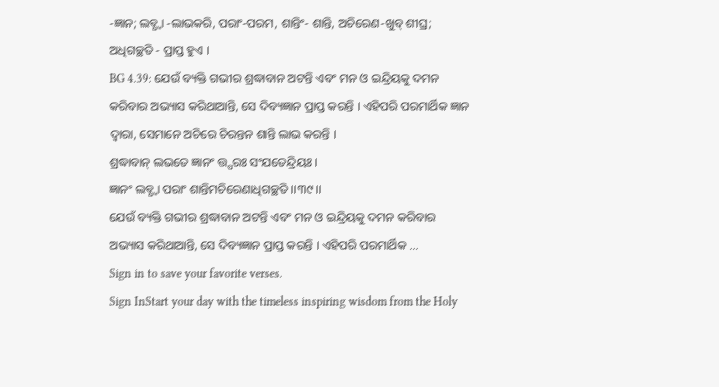-ଜ୍ଞାନ; ଲବ୍ଧ୍ୱା -ଲାଭକରି, ପରାଂ-ପରମ, ଶାନ୍ତିଂ- ଶାନ୍ତି, ଅଚିରେଣ-ଖୁବ୍ ଶୀଘ୍ର; ଅଧିଗଚ୍ଛତି - ପ୍ରାପ୍ତ ହୁଏ ।
BG 4.39: ଯେଉଁ ବ୍ୟକ୍ତି ଗଭୀର ଶ୍ରଦ୍ଧାବାନ ଅଟନ୍ତି ଏବଂ ମନ ଓ ଇନ୍ଦ୍ରିୟକୁ ଦମନ କରିବାର ଅଭ୍ୟାସ କରିଥାଆନ୍ତି, ସେ ଦିବ୍ୟଜ୍ଞାନ ପ୍ରାପ୍ତ କରନ୍ତି । ଏହିପରି ପରମାର୍ଥିକ ଜ୍ଞାନ ଦ୍ୱାରା, ସେମାନେ ଅଚିରେ ଚିରନ୍ତନ ଶାନ୍ତି ଲାଭ କରନ୍ତି ।
ଶ୍ରଦ୍ଧାବାନ୍ ଲଭତେ ଜ୍ଞାନଂ ତ୍ତ୍ପରଃ ସଂଯତେନ୍ଦ୍ରିୟଃ ।
ଜ୍ଞାନଂ ଲବ୍ଧ୍ୱା ପରାଂ ଶାନ୍ତିମଚିରେଣାଧିଗଚ୍ଛତି ।।୩୯।।
ଯେଉଁ ବ୍ୟକ୍ତି ଗଭୀର ଶ୍ରଦ୍ଧାବାନ ଅଟନ୍ତି ଏବଂ ମନ ଓ ଇନ୍ଦ୍ରିୟକୁ ଦମନ କରିବାର ଅଭ୍ୟାସ କରିଥାଆନ୍ତି, ସେ ଦିବ୍ୟଜ୍ଞାନ ପ୍ରାପ୍ତ କରନ୍ତି । ଏହିପରି ପରମାର୍ଥିକ …
Sign in to save your favorite verses.
Sign InStart your day with the timeless inspiring wisdom from the Holy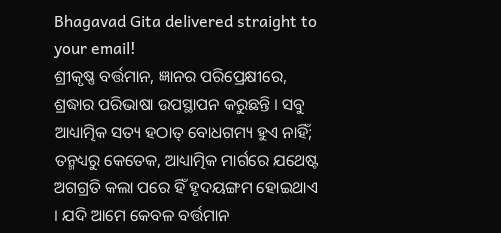Bhagavad Gita delivered straight to your email!
ଶ୍ରୀକୃଷ୍ଣ ବର୍ତ୍ତମାନ, ଜ୍ଞାନର ପରିପ୍ରେକ୍ଷୀରେ, ଶ୍ରଦ୍ଧାର ପରିଭାଷା ଉପସ୍ଥାପନ କରୁଛନ୍ତି । ସବୁ ଆଧ୍ୟାତ୍ମିକ ସତ୍ୟ ହଠାତ୍ ବୋଧଗମ୍ୟ ହୁଏ ନାହିଁ; ତନ୍ମଧ୍ୟରୁ କେତେକ, ଆଧ୍ୟାତ୍ମିକ ମାର୍ଗରେ ଯଥେଷ୍ଟ ଅଗଗ୍ରତି କଲା ପରେ ହିଁ ହୃଦୟଙ୍ଗମ ହୋଇଥାଏ । ଯଦି ଆମେ କେବଳ ବର୍ତ୍ତମାନ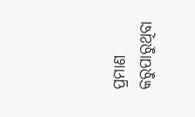ପ୍ରମାଣ କରୁପାରୁଥିବା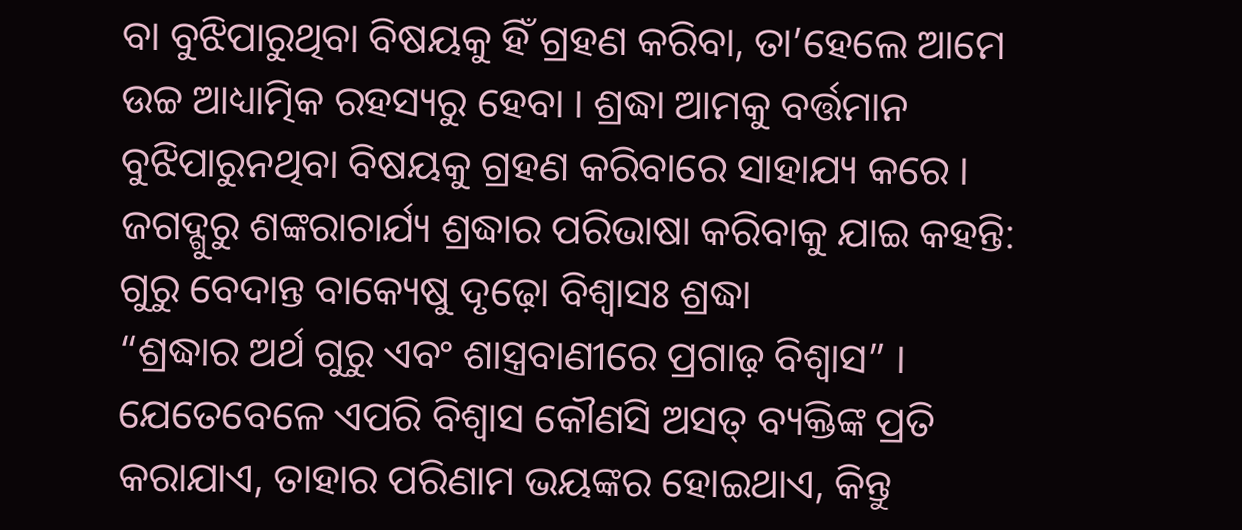ବା ବୁଝିପାରୁଥିବା ବିଷୟକୁ ହିଁ ଗ୍ରହଣ କରିବା, ତା’ହେଲେ ଆମେ ଉଚ୍ଚ ଆଧ୍ୟାତ୍ମିକ ରହସ୍ୟରୁ ହେବା । ଶ୍ରଦ୍ଧା ଆମକୁ ବର୍ତ୍ତମାନ ବୁଝିପାରୁନଥିବା ବିଷୟକୁ ଗ୍ରହଣ କରିବାରେ ସାହାଯ୍ୟ କରେ । ଜଗଦ୍ଗୁରୁ ଶଙ୍କରାଚାର୍ଯ୍ୟ ଶ୍ରଦ୍ଧାର ପରିଭାଷା କରିବାକୁ ଯାଇ କହନ୍ତି:
ଗୁରୁ ବେଦାନ୍ତ ବାକ୍ୟେଷୁ ଦୃଢ଼ୋ ବିଶ୍ୱାସଃ ଶ୍ରଦ୍ଧା
“ଶ୍ରଦ୍ଧାର ଅର୍ଥ ଗୁରୁ ଏବଂ ଶାସ୍ତ୍ରବାଣୀରେ ପ୍ରଗାଢ଼ ବିଶ୍ୱାସ” । ଯେତେବେଳେ ଏପରି ବିଶ୍ୱାସ କୌଣସି ଅସତ୍ ବ୍ୟକ୍ତିଙ୍କ ପ୍ରତି କରାଯାଏ, ତାହାର ପରିଣାମ ଭୟଙ୍କର ହୋଇଥାଏ, କିନ୍ତୁ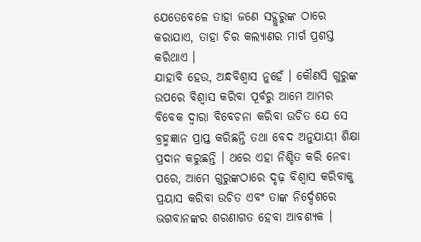ଯେତେବେଳେ ତାହା ଜଣେ ସଦ୍ଗୁରୁଙ୍କ ଠାରେ କରାଯାଏ, ତାହା ଚିର କଲ୍ୟାଣର ମାର୍ଗ ପ୍ରଶସ୍ତ କରିଥାଏ ।
ଯାହାବି ହେଉ, ଅନ୍ଧବିଶ୍ୱାସ ନୁହେଁ । କୌଣସି ଗୁରୁଙ୍କ ଉପରେ ବିଶ୍ୱାସ କରିବା ପୂର୍ବରୁ ଆମେ ଆମର ବିବେକ ଦ୍ୱାରା ବିବେଚନା କରିବା ଉଚିତ ଯେ ସେ ବ୍ରହ୍ମଜ୍ଞାନ ପ୍ରାପ୍ତ କରିଛନ୍ତି ତଥା ବେଦ ଅନୁଯାୟୀ ଶିକ୍ଷା ପ୍ରଦାନ କରୁଛନ୍ତି । ଥରେ ଏହା ନିଶ୍ଚିତ କରି ନେବା ପରେ, ଆମେ ଗୁରୁଙ୍କଠାରେ ଦୃଢ଼ ବିଶ୍ୱାସ କରିବାକୁ ପ୍ରୟାସ କରିବା ଉଚିତ ଏବଂ ତାଙ୍କ ନିର୍ଦ୍ଦେଶରେ ଭଗବାନଙ୍କର ଶରଣାଗତ ହେବା ଆବଶ୍ୟକ ।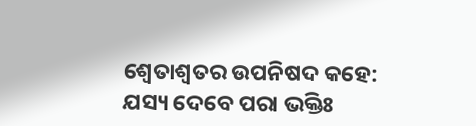ଶ୍ୱେତାଶ୍ୱତର ଉପନିଷଦ କହେ:
ଯସ୍ୟ ଦେବେ ପରା ଭକ୍ତିଃ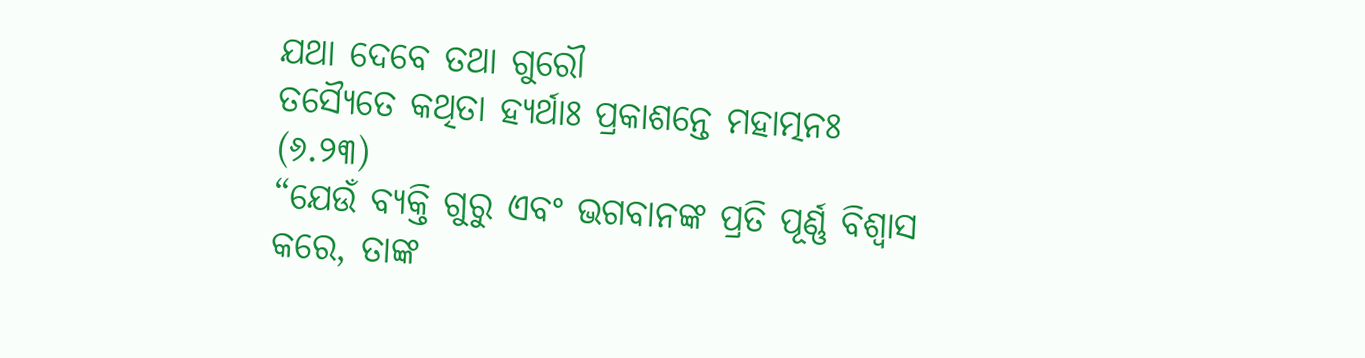ଯଥା ଦେବେ ତଥା ଗୁରୌ
ତସ୍ୟୈତେ କଥିତା ହ୍ୟର୍ଥାଃ ପ୍ରକାଶନ୍ତେ ମହାତ୍ମନଃ (୬.୨୩)
“ଯେଉଁ ବ୍ୟକ୍ତି ଗୁରୁ ଏବଂ ଭଗବାନଙ୍କ ପ୍ରତି ପୂର୍ଣ୍ଣ ବିଶ୍ୱାସ କରେ, ତାଙ୍କ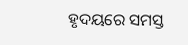ହୃଦୟରେ ସମସ୍ତ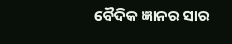ବୈଦିକ ଜ୍ଞାନର ସାର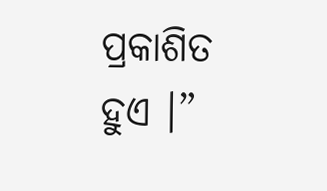ପ୍ରକାଶିତ ହୁଏ ।”